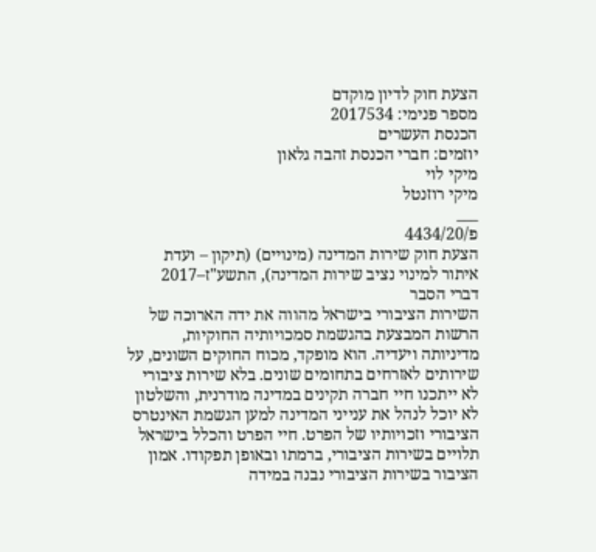הצעת חוק לדיון מוקדם
מספר פנימי: 2017534
הכנסת העשרים
יוזמים: חברי הכנסת זהבה גלאון
מיקי לוי
מיקי רוזנטל
___
פ/4434/20
הצעת חוק שירות המדינה (מינויים) (תיקון – ועדת איתור למינוי נציב שירות המדינה), התשע"ז–2017
דברי הסבר
השירות הציבורי בישראל מהווה את ידה הארוכה של הרשות המבצעת בהגשמת סמכויותיה החוקיות, מדיניותה ויעדיה. הוא מופקד, מכוח החוקים השונים, על שירותים לאזרחים בתחומים שונים. בלא שירות ציבורי לא ייתכנו חיי חברה תקינים במדינה מודרנית, והשלטון לא יוכל לנהל את ענייני המדינה למען הגשמת האינטרס הציבורי וזכויותיו של הפרט. חיי הפרט והכלל בישראל תלויים בשירות הציבורי, ברמתו ובאופן תפקודו. אמון הציבור בשירות הציבורי נבנה במידה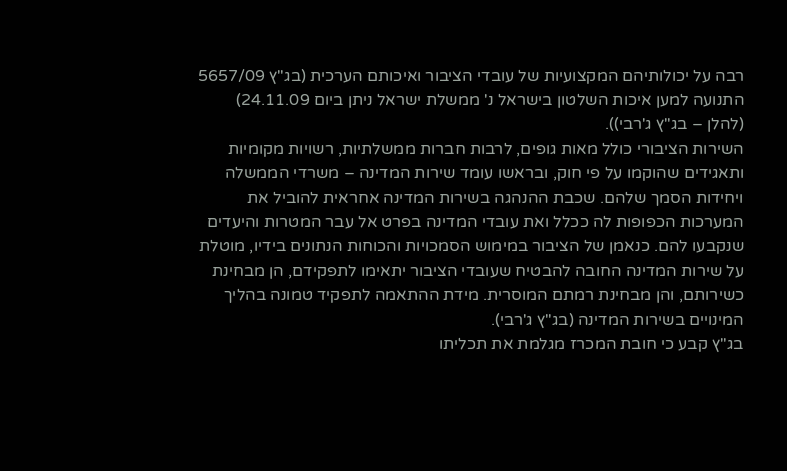רבה על יכולותיהם המקצועיות של עובדי הציבור ואיכותם הערכית (בג"ץ 5657/09 התנועה למען איכות השלטון בישראל נ' ממשלת ישראל ניתן ביום 24.11.09) (להלן – בג"ץ ג'רבי)).
השירות הציבורי כולל מאות גופים, לרבות חברות ממשלתיות, רשויות מקומיות ותאגידים שהוקמו על פי חוק, ובראשו עומד שירות המדינה – משרדי הממשלה ויחידות הסמך שלהם. שכבת ההנהגה בשירות המדינה אחראית להוביל את המערכות הכפופות לה ככלל ואת עובדי המדינה בפרט אל עבר המטרות והיעדים שנקבעו להם. כנאמן של הציבור במימוש הסמכויות והכוחות הנתונים בידיו, מוטלת על שירות המדינה החובה להבטיח שעובדי הציבור יתאימו לתפקידם, הן מבחינת כשירותם, והן מבחינת רמתם המוסרית. מידת ההתאמה לתפקיד טמונה בהליך המינויים בשירות המדינה (בג"ץ ג'רבי).
בג"ץ קבע כי חובת המכרז מגלמת את תכליתו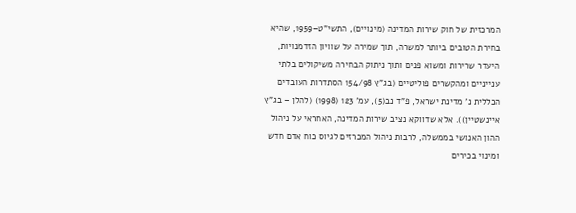המרכזית של חוק שירות המדינה (מינויים), התשי"ט–1959, שהיא בחירת הטובים ביותר למשרה, תוך שמירה על שוויון הזדמנויות, היעדר שרירות ומשוא פנים ותוך ניתוק הבחירה משיקולים בלתי ענייניים ומהקשרים פוליטיים (בג"ץ 154/98 הסתדרות העובדים הכללית נ' מדינת ישראל, פ"ד נב(5), עמ' 123 (1998) (להלן – בג"ץ איינשטיין)). אלא שדווקא נציב שירות המדינה, האחראי על ניהול ההון האנושי בממשלה, לרבות ניהול המכרזים לגיוס כוח אדם חדש ומינוי בכירים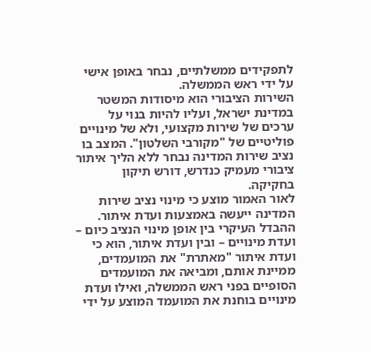לתפקידים ממשלתיים, נבחר באופן אישי על ידי ראש הממשלה.
השירות הציבורי הוא מיסודות המשטר במדינת ישראל, ועליו להיות בנוי על ערכים של שירות מקצועי, ולא של מינויים פוליטיים של "מקורבי השלטון". המצב בו נציב שירות המדינה נבחר ללא הליך איתור ציבורי מעמיק כנדרש, דורש תיקון בחקיקה.
לאור האמור מוצע כי מינוי נציב שירות המדינה ייעשה באמצעות ועדת איתור. ההבדל העיקרי בין אופן מינוי הנציב כיום – ועדת מינויים – ובין ועדת איתור, הוא כי ועדת איתור "מאתרת" את המועמדים, ממיינת אותם, ומביאה את המועמדים הסופיים בפני ראש הממשלה, ואילו ועדת מינויים בוחנת את המועמד המוצע על ידי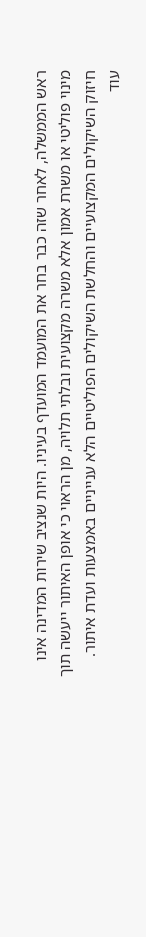ראש הממשלה, לאחר שזה כבר בחר את המועמד המועדף בעיניו. היות שנציב שירות המדינה אינו מינוי פוליטי או משרת אמון אלא משרה מקצועית ובלתי תלויה, מן הראוי כי אופן האיתור ייעשה תוך חיזוק השיקולים המקצועיים והחלשת השיקולים הפוליטיים הלא ענייניים באמצעות ועדת איתור.
עוד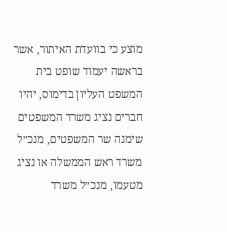מוצע כי בוועדת האיתור, אשר בראשה יעמוד שופט בית המשפט העליון בדימוס, יהיו חברים נציג משרד המשפטים שימנה שר המשפטים, מנכ״ל משרד ראש הממשלה או נציג מטעמו, מנכ״ל משרד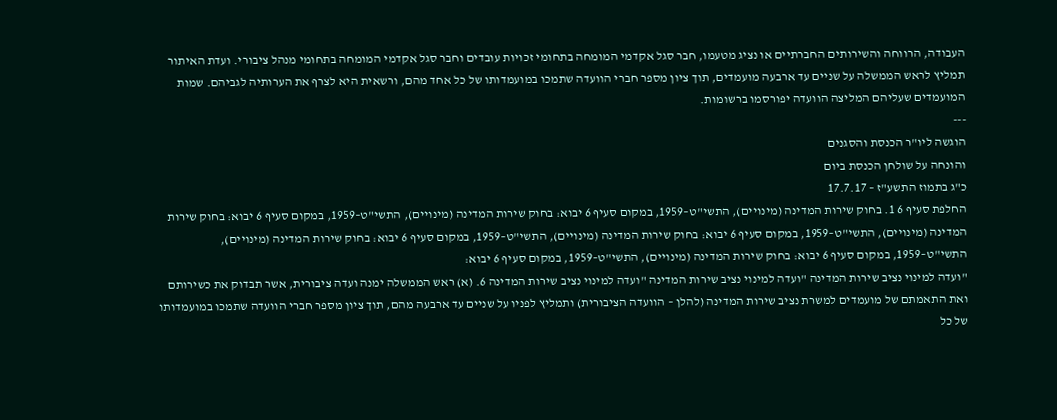העבודה, הרווחה והשירותים החברתיים או נציג מטעמו, חבר סגל אקדמי המומחה בתחומי זכויות עובדים וחבר סגל אקדמי המומחה בתחומי מנהל ציבורי. ועדת האיתור תמליץ לראש הממשלה על שניים עד ארבעה מועמדים, תוך ציון מספר חברי הוועדה שתמכו במועמדותו של כל אחד מהם, ורשאית היא לצרף את הערותיה לגביהם. שמות המועמדים שעליהם המליצה הוועדה יפורסמו ברשומות.
---
הוגשה ליו"ר הכנסת והסגנים
והונחה על שולחן הכנסת ביום
כ"ג בתמוז התשע"ז – 17.7.17
החלפת סעיף 6 1. בחוק שירות המדינה (מינויים), התשי"ט–1959, במקום סעיף 6 יבוא: בחוק שירות המדינה (מינויים), התשי"ט–1959, במקום סעיף 6 יבוא: בחוק שירות המדינה (מינויים), התשי"ט–1959, במקום סעיף 6 יבוא: בחוק שירות המדינה (מינויים), התשי"ט–1959, במקום סעיף 6 יבוא: בחוק שירות המדינה (מינויים), התשי"ט–1959, במקום סעיף 6 יבוא: בחוק שירות המדינה (מינויים), התשי"ט–1959, במקום סעיף 6 יבוא:
"ועדה למינוי נציב שירות המדינה "ועדה למינוי נציב שירות המדינה "ועדה למינוי נציב שירות המדינה 6. (א) ראש הממשלה ימנה ועדה ציבורית, אשר תבדוק את כשירותם ואת התאמתם של מועמדים למשרת נציב שירות המדינה (להלן – הוועדה הציבורית) ותמליץ לפניו על שניים עד ארבעה מהם, תוך ציון מספר חברי הוועדה שתמכו במועמדותו של כל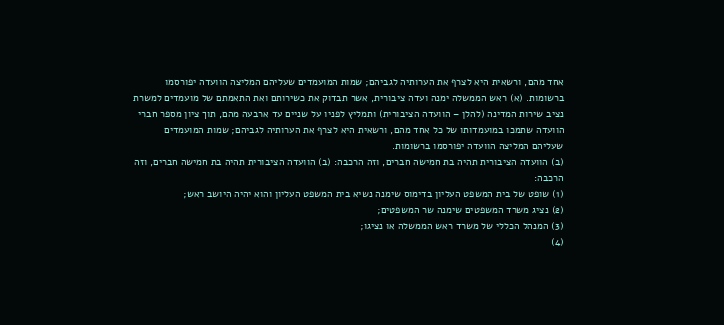אחד מהם, ורשאית היא לצרף את הערותיה לגביהם; שמות המועמדים שעליהם המליצה הוועדה יפורסמו ברשומות. (א) ראש הממשלה ימנה ועדה ציבורית, אשר תבדוק את כשירותם ואת התאמתם של מועמדים למשרת נציב שירות המדינה (להלן – הוועדה הציבורית) ותמליץ לפניו על שניים עד ארבעה מהם, תוך ציון מספר חברי הוועדה שתמכו במועמדותו של כל אחד מהם, ורשאית היא לצרף את הערותיה לגביהם; שמות המועמדים שעליהם המליצה הוועדה יפורסמו ברשומות.
(ב) הוועדה הציבורית תהיה בת חמישה חברים, וזה הרכבה: (ב) הוועדה הציבורית תהיה בת חמישה חברים, וזה הרכבה:
(1) שופט של בית המשפט העליון בדימוס שימנה נשיא בית המשפט העליון והוא יהיה היושב ראש;
(2) נציג משרד המשפטים שימנה שר המשפטים;
(3) המנהל הכללי של משרד ראש הממשלה או נציגו;
(4)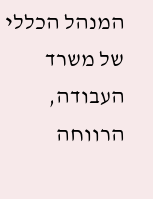המנהל הכללי של משרד העבודה, הרווחה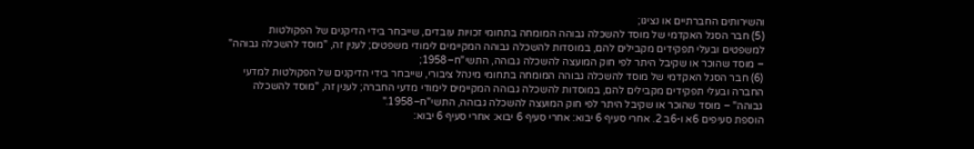והשירותים החברתיים או נציגו;
(5) חבר הסגל האקדמי של מוסד להשכלה גבוהה המומחה בתחומי זכויות עובדים, שייבחר בידי הדיקנים של הפקולטות למשפטים ובעלי תפקידים מקבילים להם, במוסדות להשכלה גבוהה המקיימים לימודי משפטים; לענין זה, "מוסד להשכלה גבוהה" – מוסד שהוכר או שקיבל היתר לפי חוק המועצה להשכלה גבוהה, התשי"ח–1958;
(6) חבר הסגל האקדמי של מוסד להשכלה גבוהה המומחה בתחומי מינהל ציבורי, שייבחר בידי הדיקנים של הפקולטות למדעי החברה ובעלי תפקידים מקבילים להם, במוסדות להשכלה גבוהה המקיימים לימודי מדעי החברה; לענין זה, "מוסד להשכלה גבוהה" – מוסד שהוכר או שקיבל היתר לפי חוק המועצה להשכלה גבוהה, התשי"ח–1958."
הוספת סעיפים 6א ו-6ב 2. אחרי סעיף 6 יבוא: אחרי סעיף 6 יבוא: אחרי סעיף 6 יבוא: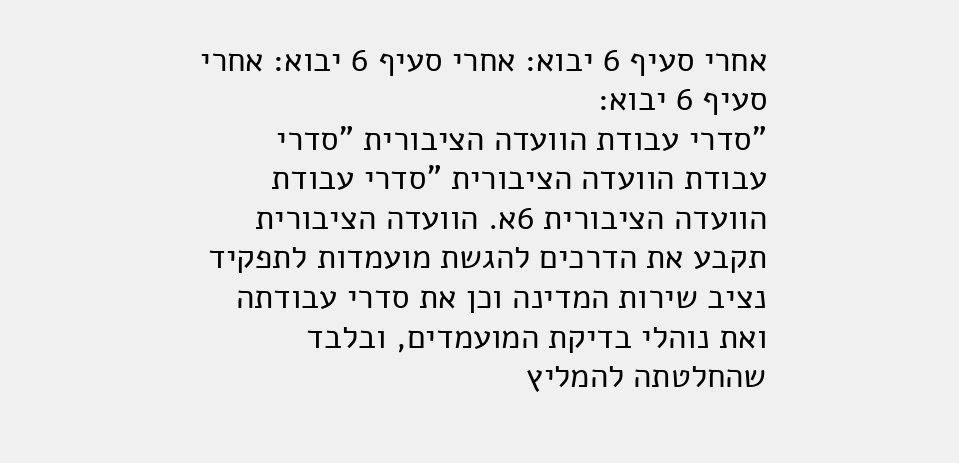אחרי סעיף 6 יבוא: אחרי סעיף 6 יבוא: אחרי סעיף 6 יבוא:
"סדרי עבודת הוועדה הציבורית "סדרי עבודת הוועדה הציבורית "סדרי עבודת הוועדה הציבורית 6א. הוועדה הציבורית תקבע את הדרכים להגשת מועמדות לתפקיד נציב שירות המדינה וכן את סדרי עבודתה ואת נוהלי בדיקת המועמדים, ובלבד שהחלטתה להמליץ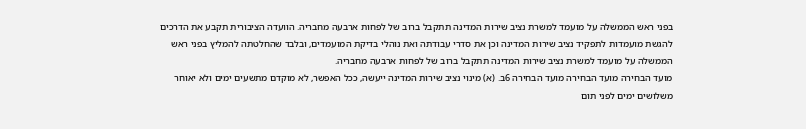בפני ראש הממשלה על מועמד למשרת נציב שירות המדינה תתקבל ברוב של לפחות ארבעה מחבריה. הוועדה הציבורית תקבע את הדרכים להגשת מועמדות לתפקיד נציב שירות המדינה וכן את סדרי עבודתה ואת נוהלי בדיקת המועמדים, ובלבד שהחלטתה להמליץ בפני ראש הממשלה על מועמד למשרת נציב שירות המדינה תתקבל ברוב של לפחות ארבעה מחבריה.
מועד הבחירה מועד הבחירה מועד הבחירה 6ב. (א) מינוי נציב שירות המדינה ייעשה, ככל האפשר, לא מוקדם מתשעים ימים ולא יאוחר משלושים ימים לפני תום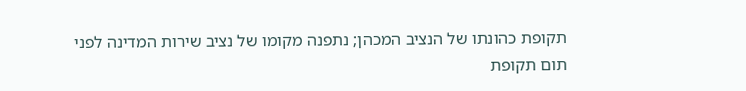תקופת כהונתו של הנציב המכהן; נתפנה מקומו של נציב שירות המדינה לפני תום תקופת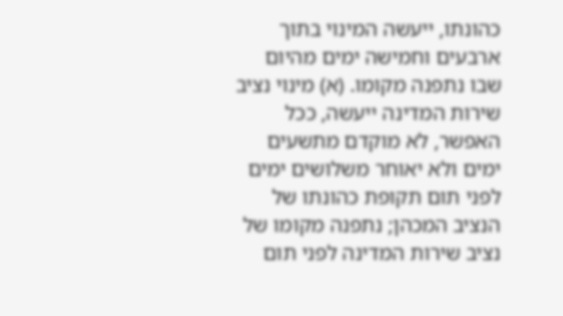כהונתו, ייעשה המינוי בתוך ארבעים וחמישה ימים מהיום שבו נתפנה מקומו. (א) מינוי נציב שירות המדינה ייעשה, ככל האפשר, לא מוקדם מתשעים ימים ולא יאוחר משלושים ימים לפני תום תקופת כהונתו של הנציב המכהן; נתפנה מקומו של נציב שירות המדינה לפני תום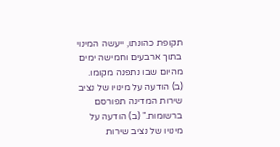תקופת כהונתו, ייעשה המינוי בתוך ארבעים וחמישה ימים מהיום שבו נתפנה מקומו.
(ב) הודעה על מינויו של נציב שירות המדינה תפורסם ברשומות." (ב) הודעה על מינויו של נציב שירות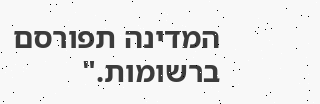המדינה תפורסם ברשומות."